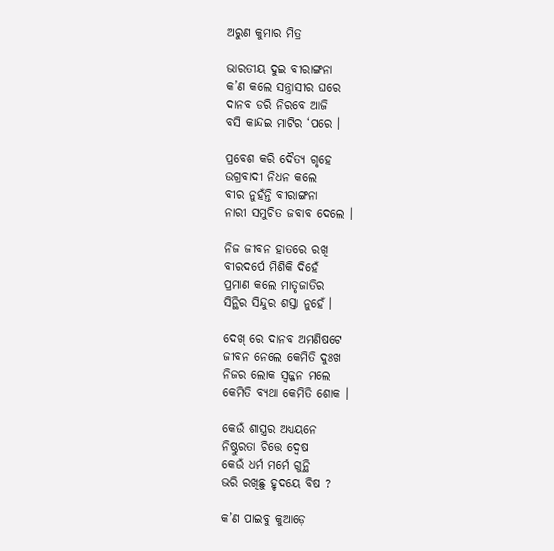ଅରୁଣ କୁମାର ମିତ୍ର

ଭାରତୀୟ ଦୁଇ ବୀରାଙ୍ଗନା
କ’ଣ କଲେ ସନ୍ତ୍ରାସୀର ଘରେ
ଦାନବ ଡରି ନିରବେ ଆଜି
ବସି କାନ୍ଦଇ ମାଟିର ‘ପରେ ।

ପ୍ରବେଶ କରି ଦୈତ୍ୟ ଗୃହେ
ଉଗ୍ରବାଦୀ ନିଧନ କଲେ
ବୀର ନୁହଁନ୍ତି ବୀରାଙ୍ଗନା
ନାରୀ ସମୁଚିତ ଜବାବ ଦେଲେ ।

ନିଜ ଜୀବନ ହାତରେ ରଖି
ବୀରଦର୍ପେ ମିଶିକି ଦିହେଁ
ପ୍ରମାଣ କଲେ ମାତୃଜାତିର
ସିନ୍ଥିର ସିନ୍ଦୁର ଶସ୍ତା ନୁହେଁ ।

ଦେଖ୍ ରେ ଦାନବ ଅମଣିଷଟେ
ଜୀବନ ନେଲେ କେମିତି ଦୁଃଖ
ନିଜର ଲୋକ ସ୍ଵଜ୍ଜନ ମଲେ
କେମିତି ବ୍ୟଥା କେମିତି ଶୋକ ।

କେଉଁ ଶାସ୍ତ୍ରର ଅଧ୍ୟୟନେ
ନିଷ୍ଠୁରତା ଚିତ୍ତେ ଦ୍ୱେଷ
କେଉଁ ଧର୍ମ ମର୍ମେ ଗୁନ୍ଥି
ଭରି ରଖିଛୁ ହୃଦୟେ ବିଷ ?

କ’ଣ ପାଇବୁ କୁଆଡ଼େ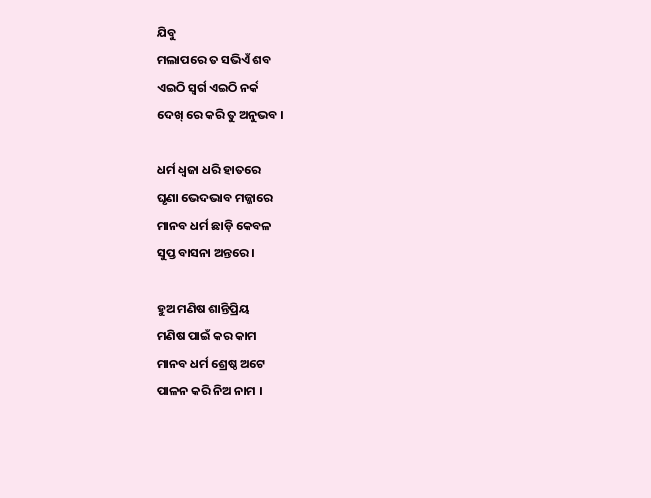ଯିବୁ
ମଲାପରେ ତ ସଭିଏଁ ଶବ
ଏଇଠି ସ୍ୱର୍ଗ ଏଇଠି ନର୍କ
ଦେଖ୍ ରେ କରି ତୁ ଅନୁଭବ ।

ଧର୍ମ ଧ୍ଵଜା ଧରି ହାତରେ
ଘୃଣା ଭେଦଭାବ ମଜ୍ଜାରେ
ମାନବ ଧର୍ମ ଛାଡ଼ି କେବଳ
ସୁପ୍ତ ବାସନା ଅନ୍ତରେ ।

ହୁଅ ମଣିଷ ଶାନ୍ତିପ୍ରିୟ
ମଣିଷ ପାଇଁ କର କାମ
ମାନବ ଧର୍ମ ଶ୍ରେଷ୍ଠ ଅଟେ
ପାଳନ କରି ନିଅ ନାମ ।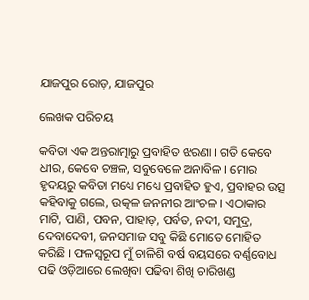ଯାଜପୁର ରୋଡ଼, ଯାଜପୁର

ଲେଖକ ପରିଚୟ

କବିତା ଏକ ଅନ୍ତରାତ୍ମାରୁ ପ୍ରବାହିତ ଝରଣା । ଗତି କେବେ ଧୀର, କେବେ ଚଞ୍ଚଳ, ସବୁବେଳେ ଅନାବିଳ । ମୋର ହୃଦୟରୁ କବିତା ମଧ୍ୟେ ମଧ୍ୟେ ପ୍ରବାହିତ ହୁଏ, ପ୍ରବାହର ଉତ୍ସ କହିବାକୁ ଗଲେ, ଉତ୍କଳ ଜନନୀର ଆଂଚଳ । ଏଠାକାର ମାଟି, ପାଣି, ପବନ, ପାହାଡ଼, ପର୍ବତ, ନଦୀ, ସମୁଦ୍ର, ଦେବାଦେବୀ, ଜନସମାଜ ସବୁ କିଛି ମୋତେ ମୋହିତ କରିଛି । ଫଳସ୍ୱରୂପ ମୁଁ ଚାଳିଶି ବର୍ଷ ବୟସରେ ବର୍ଣ୍ଣବୋଧ ପଢି ଓଡ଼ିଆରେ ଲେଖିବା ପଢିବା ଶିଖି ଚାରିଖଣ୍ଡ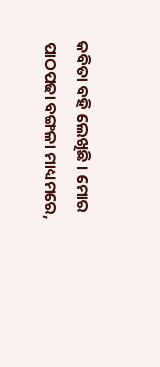କବିତା ବହି ଲେଖିଛି । ମୋର ପାଠପଢା ବଙ୍ଗଳା ମାଧ୍ୟମରେ,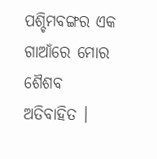ପଶ୍ଚିମବଙ୍ଗର ଏକ ଗାଆଁରେ ମୋର ଶୈଶବ ଅତିବାହିତ ।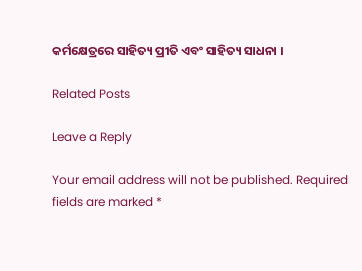କର୍ମକ୍ଷେତ୍ରରେ ସାହିତ୍ୟ ପ୍ରୀତି ଏବଂ ସାହିତ୍ୟ ସାଧନା ।

Related Posts

Leave a Reply

Your email address will not be published. Required fields are marked *